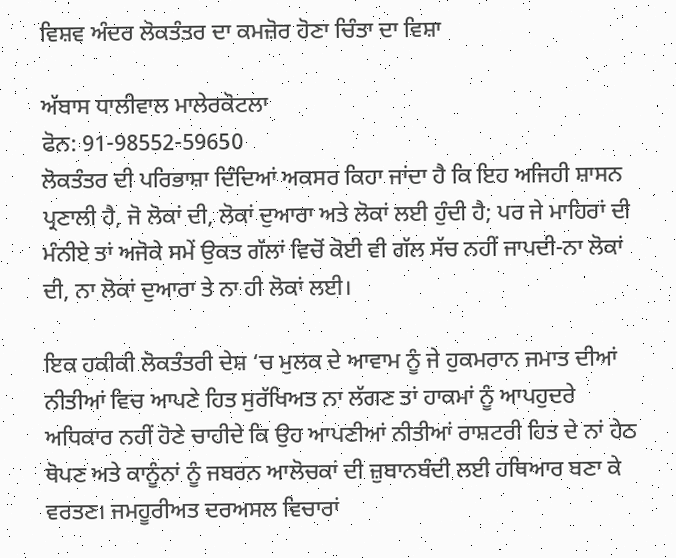ਵਿਸ਼ਵ ਅੰਦਰ ਲੋਕਤੰਤਰ ਦਾ ਕਮਜ਼ੋਰ ਹੋਣਾ ਚਿੰਤਾ ਦਾ ਵਿਸ਼ਾ

ਅੱਬਾਸ ਧਾਲੀਵਾਲ ਮਾਲੇਰਕੋਟਲਾ
ਫੋਨ: 91-98552-59650
ਲੋਕਤੰਤਰ ਦੀ ਪਰਿਭਾਸ਼ਾ ਦਿੰਦਿਆਂ ਅਕਸਰ ਕਿਹਾ ਜਾਂਦਾ ਹੈ ਕਿ ਇਹ ਅਜਿਹੀ ਸ਼ਾਸਨ ਪ੍ਰਣਾਲੀ ਹੈ, ਜੋ ਲੋਕਾਂ ਦੀ, ਲੋਕਾਂ ਦੁਆਰਾ ਅਤੇ ਲੋਕਾਂ ਲਈ ਹੁੰਦੀ ਹੈ; ਪਰ ਜੇ ਮਾਹਿਰਾਂ ਦੀ ਮੰਨੀਏ ਤਾਂ ਅਜੋਕੇ ਸਮੇਂ ਉਕਤ ਗੱਲਾਂ ਵਿਚੋਂ ਕੋਈ ਵੀ ਗੱਲ ਸੱਚ ਨਹੀਂ ਜਾਪਦੀ-ਨਾ ਲੋਕਾਂ ਦੀ, ਨਾ ਲੋਕਾਂ ਦੁਆਰਾ ਤੇ ਨਾ ਹੀ ਲੋਕਾਂ ਲਈ।

ਇਕ ਹਕੀਕੀ ਲੋਕਤੰਤਰੀ ਦੇਸ਼ ‘ਚ ਮੁਲਕ ਦੇ ਆਵਾਮ ਨੂੰ ਜੇ ਹੁਕਮਰਾਨ ਜਮਾਤ ਦੀਆਂ ਨੀਤੀਆਂ ਵਿਚ ਆਪਣੇ ਹਿਤ ਸੁਰੱਖਿਅਤ ਨਾ ਲੱਗਣ ਤਾਂ ਹਾਕਮਾਂ ਨੂੰ ਆਪਹੁਦਰੇ ਅਧਿਕਾਰ ਨਹੀਂ ਹੋਣੇ ਚਾਹੀਦੇ ਕਿ ਉਹ ਆਪਣੀਆਂ ਨੀਤੀਆਂ ਰਾਸ਼ਟਰੀ ਹਿਤ ਦੇ ਨਾਂ ਹੇਠ ਥੋਪਣ ਅਤੇ ਕਾਨੂੰਨਾਂ ਨੂੰ ਜਬਰਨ ਆਲੋਚਕਾਂ ਦੀ ਜ਼ੁਬਾਨਬੰਦੀ ਲਈ ਹਥਿਆਰ ਬਣਾ ਕੇ ਵਰਤਣ। ਜਮਹੂਰੀਅਤ ਦਰਅਸਲ ਵਿਚਾਰਾਂ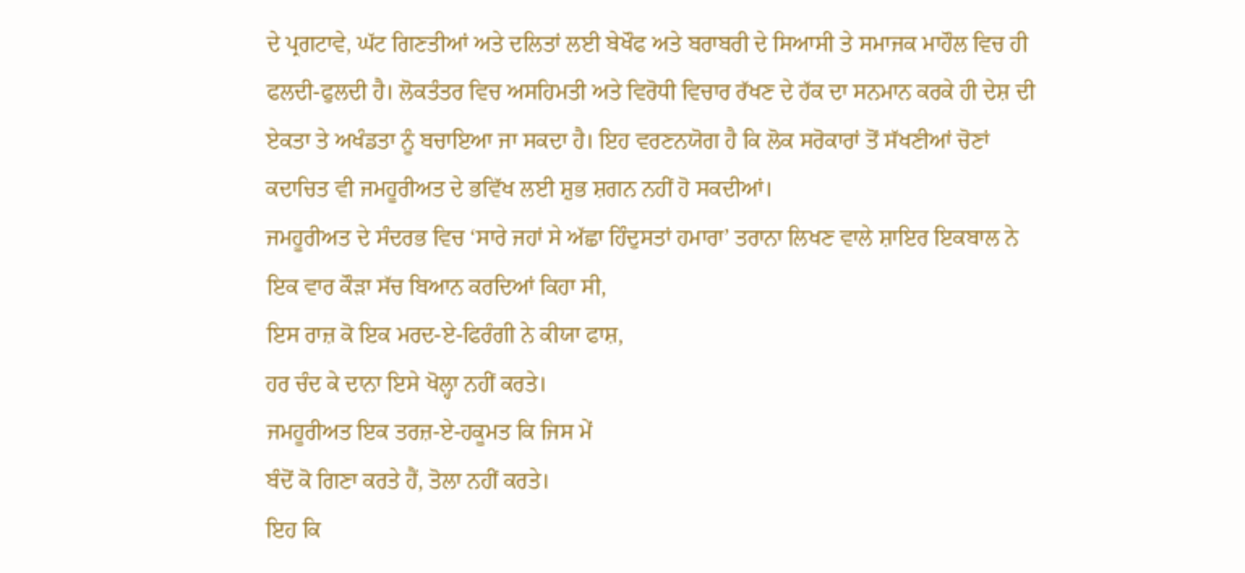ਦੇ ਪ੍ਰਗਟਾਵੇ, ਘੱਟ ਗਿਣਤੀਆਂ ਅਤੇ ਦਲਿਤਾਂ ਲਈ ਬੇਖੌਫ ਅਤੇ ਬਰਾਬਰੀ ਦੇ ਸਿਆਸੀ ਤੇ ਸਮਾਜਕ ਮਾਹੌਲ ਵਿਚ ਹੀ ਫਲਦੀ-ਫੁਲਦੀ ਹੈ। ਲੋਕਤੰਤਰ ਵਿਚ ਅਸਹਿਮਤੀ ਅਤੇ ਵਿਰੋਧੀ ਵਿਚਾਰ ਰੱਖਣ ਦੇ ਹੱਕ ਦਾ ਸਨਮਾਨ ਕਰਕੇ ਹੀ ਦੇਸ਼ ਦੀ ਏਕਤਾ ਤੇ ਅਖੰਡਤਾ ਨੂੰ ਬਚਾਇਆ ਜਾ ਸਕਦਾ ਹੈ। ਇਹ ਵਰਣਨਯੋਗ ਹੈ ਕਿ ਲੋਕ ਸਰੋਕਾਰਾਂ ਤੋਂ ਸੱਖਣੀਆਂ ਚੋਣਾਂ ਕਦਾਚਿਤ ਵੀ ਜਮਹੂਰੀਅਤ ਦੇ ਭਵਿੱਖ ਲਈ ਸ਼ੁਭ ਸ਼ਗਨ ਨਹੀਂ ਹੋ ਸਕਦੀਆਂ।
ਜਮਹੂਰੀਅਤ ਦੇ ਸੰਦਰਭ ਵਿਚ ‘ਸਾਰੇ ਜਹਾਂ ਸੇ ਅੱਛਾ ਹਿੰਦੁਸਤਾਂ ਹਮਾਰਾ’ ਤਰਾਨਾ ਲਿਖਣ ਵਾਲੇ ਸ਼ਾਇਰ ਇਕਬਾਲ ਨੇ ਇਕ ਵਾਰ ਕੌੜਾ ਸੱਚ ਬਿਆਨ ਕਰਦਿਆਂ ਕਿਹਾ ਸੀ,
ਇਸ ਰਾਜ਼ ਕੋ ਇਕ ਮਰਦ-ਏ-ਫਿਰੰਗੀ ਨੇ ਕੀਯਾ ਫਾਸ਼,
ਹਰ ਚੰਦ ਕੇ ਦਾਨਾ ਇਸੇ ਖੋਲ੍ਹਾ ਨਹੀਂ ਕਰਤੇ।
ਜਮਹੂਰੀਅਤ ਇਕ ਤਰਜ਼-ਏ-ਹਕੂਮਤ ਕਿ ਜਿਸ ਮੇਂ
ਬੰਦੋਂ ਕੋ ਗਿਣਾ ਕਰਤੇ ਹੈਂ, ਤੋਲਾ ਨਹੀਂ ਕਰਤੇ।
ਇਹ ਕਿ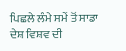ਪਿਛਲੇ ਲੰਮੇ ਸਮੇਂ ਤੋਂ ਸਾਡਾ ਦੇਸ਼ ਵਿਸ਼ਵ ਦੀ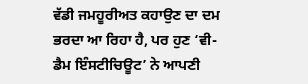ਵੱਡੀ ਜਮਹੂਰੀਅਤ ਕਹਾਉਣ ਦਾ ਦਮ ਭਰਦਾ ਆ ਰਿਹਾ ਹੈ, ਪਰ ਹੁਣ ‘ਵੀ-ਡੈਮ ਇੰਸਟੀਚਿਊਟ’ ਨੇ ਆਪਣੀ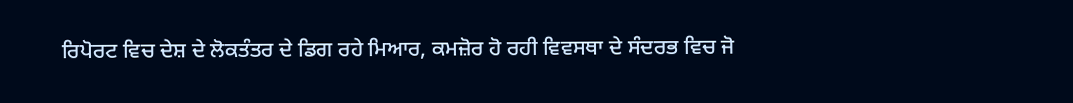ਰਿਪੋਰਟ ਵਿਚ ਦੇਸ਼ ਦੇ ਲੋਕਤੰਤਰ ਦੇ ਡਿਗ ਰਹੇ ਮਿਆਰ, ਕਮਜ਼ੋਰ ਹੋ ਰਹੀ ਵਿਵਸਥਾ ਦੇ ਸੰਦਰਭ ਵਿਚ ਜੋ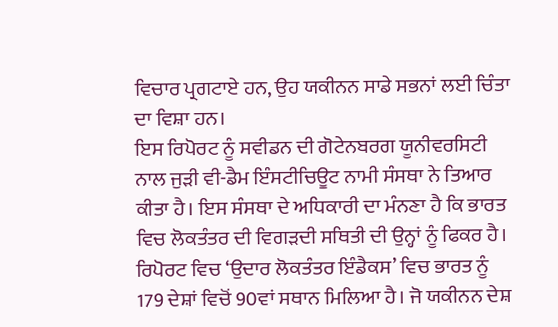ਵਿਚਾਰ ਪ੍ਰਗਟਾਏ ਹਨ, ਉਹ ਯਕੀਨਨ ਸਾਡੇ ਸਭਨਾਂ ਲਈ ਚਿੰਤਾ ਦਾ ਵਿਸ਼ਾ ਹਨ।
ਇਸ ਰਿਪੋਰਟ ਨੂੰ ਸਵੀਡਨ ਦੀ ਗੋਟੇਨਬਰਗ ਯੂਨੀਵਰਸਿਟੀ ਨਾਲ ਜੁੜੀ ਵੀ-ਡੈਮ ਇੰਸਟੀਚਿਊਟ ਨਾਮੀ ਸੰਸਥਾ ਨੇ ਤਿਆਰ ਕੀਤਾ ਹੈ। ਇਸ ਸੰਸਥਾ ਦੇ ਅਧਿਕਾਰੀ ਦਾ ਮੰਨਣਾ ਹੈ ਕਿ ਭਾਰਤ ਵਿਚ ਲੋਕਤੰਤਰ ਦੀ ਵਿਗੜਦੀ ਸਥਿਤੀ ਦੀ ਉਨ੍ਹਾਂ ਨੂੰ ਫਿਕਰ ਹੈ। ਰਿਪੋਰਟ ਵਿਚ ‘ਉਦਾਰ ਲੋਕਤੰਤਰ ਇੰਡੈਕਸ’ ਵਿਚ ਭਾਰਤ ਨੂੰ 179 ਦੇਸ਼ਾਂ ਵਿਚੋਂ 90ਵਾਂ ਸਥਾਨ ਮਿਲਿਆ ਹੈ। ਜੋ ਯਕੀਨਨ ਦੇਸ਼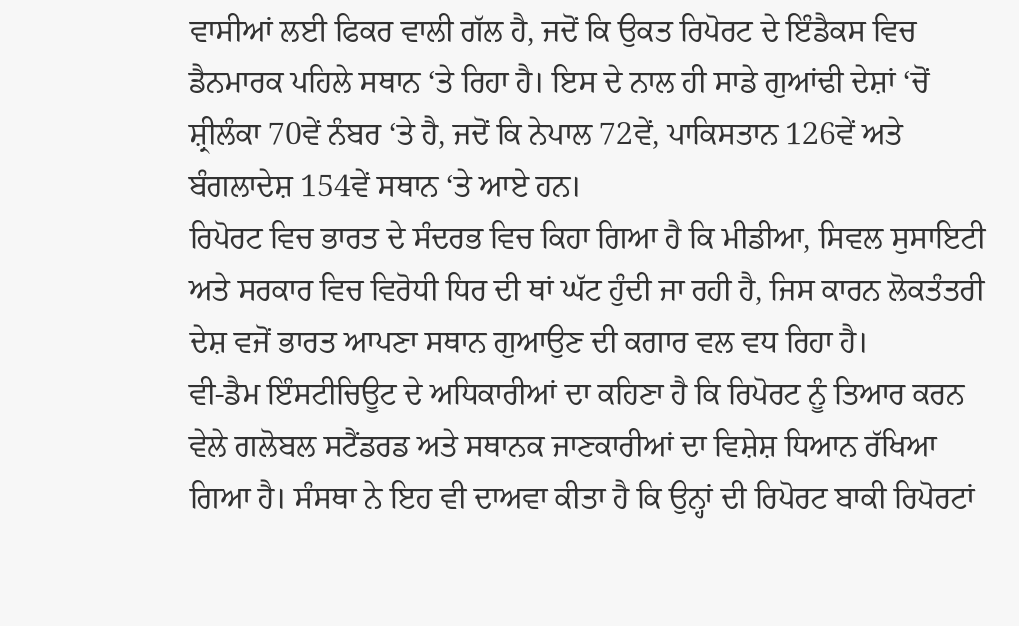ਵਾਸੀਆਂ ਲਈ ਫਿਕਰ ਵਾਲੀ ਗੱਲ ਹੈ, ਜਦੋਂ ਕਿ ਉਕਤ ਰਿਪੋਰਟ ਦੇ ਇੰਡੈਕਸ ਵਿਚ ਡੈਨਮਾਰਕ ਪਹਿਲੇ ਸਥਾਨ ‘ਤੇ ਰਿਹਾ ਹੈ। ਇਸ ਦੇ ਨਾਲ ਹੀ ਸਾਡੇ ਗੁਆਂਢੀ ਦੇਸ਼ਾਂ ‘ਚੋਂ ਸ਼੍ਰੀਲੰਕਾ 70ਵੇਂ ਨੰਬਰ ‘ਤੇ ਹੈ, ਜਦੋਂ ਕਿ ਨੇਪਾਲ 72ਵੇਂ, ਪਾਕਿਸਤਾਨ 126ਵੇਂ ਅਤੇ ਬੰਗਲਾਦੇਸ਼ 154ਵੇਂ ਸਥਾਨ ‘ਤੇ ਆਏ ਹਨ।
ਰਿਪੋਰਟ ਵਿਚ ਭਾਰਤ ਦੇ ਸੰਦਰਭ ਵਿਚ ਕਿਹਾ ਗਿਆ ਹੈ ਕਿ ਮੀਡੀਆ, ਸਿਵਲ ਸੁਸਾਇਟੀ ਅਤੇ ਸਰਕਾਰ ਵਿਚ ਵਿਰੋਧੀ ਧਿਰ ਦੀ ਥਾਂ ਘੱਟ ਹੁੰਦੀ ਜਾ ਰਹੀ ਹੈ, ਜਿਸ ਕਾਰਨ ਲੋਕਤੰਤਰੀ ਦੇਸ਼ ਵਜੋਂ ਭਾਰਤ ਆਪਣਾ ਸਥਾਨ ਗੁਆਉਣ ਦੀ ਕਗਾਰ ਵਲ ਵਧ ਰਿਹਾ ਹੈ।
ਵੀ-ਡੈਮ ਇੰਸਟੀਚਿਊਟ ਦੇ ਅਧਿਕਾਰੀਆਂ ਦਾ ਕਹਿਣਾ ਹੈ ਕਿ ਰਿਪੋਰਟ ਨੂੰ ਤਿਆਰ ਕਰਨ ਵੇਲੇ ਗਲੋਬਲ ਸਟੈਂਡਰਡ ਅਤੇ ਸਥਾਨਕ ਜਾਣਕਾਰੀਆਂ ਦਾ ਵਿਸ਼ੇਸ਼ ਧਿਆਨ ਰੱਖਿਆ ਗਿਆ ਹੈ। ਸੰਸਥਾ ਨੇ ਇਹ ਵੀ ਦਾਅਵਾ ਕੀਤਾ ਹੈ ਕਿ ਉਨ੍ਹਾਂ ਦੀ ਰਿਪੋਰਟ ਬਾਕੀ ਰਿਪੋਰਟਾਂ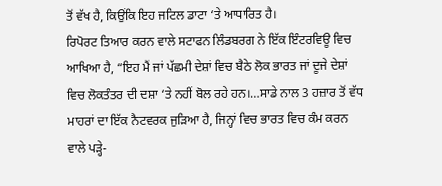ਤੋਂ ਵੱਖ ਹੈ, ਕਿਉਂਕਿ ਇਹ ਜਟਿਲ ਡਾਟਾ ‘ਤੇ ਆਧਾਰਿਤ ਹੈ।
ਰਿਪੋਰਟ ਤਿਆਰ ਕਰਨ ਵਾਲੇ ਸਟਾਫਨ ਲਿੰਡਬਰਗ ਨੇ ਇੱਕ ਇੰਟਰਵਿਊ ਵਿਚ ਆਖਿਆ ਹੈ, “ਇਹ ਮੈਂ ਜਾਂ ਪੱਛਮੀ ਦੇਸ਼ਾਂ ਵਿਚ ਬੈਠੇ ਲੋਕ ਭਾਰਤ ਜਾਂ ਦੂਜੇ ਦੇਸ਼ਾਂ ਵਿਚ ਲੋਕਤੰਤਰ ਦੀ ਦਸ਼ਾ ‘ਤੇ ਨਹੀਂ ਬੋਲ ਰਹੇ ਹਨ।…ਸਾਡੇ ਨਾਲ 3 ਹਜ਼ਾਰ ਤੋਂ ਵੱਧ ਮਾਹਰਾਂ ਦਾ ਇੱਕ ਨੈਟਵਰਕ ਜੁੜਿਆ ਹੈ, ਜਿਨ੍ਹਾਂ ਵਿਚ ਭਾਰਤ ਵਿਚ ਕੰਮ ਕਰਨ ਵਾਲੇ ਪੜ੍ਹੇ-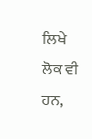ਲਿਖੇ ਲੋਕ ਵੀ ਹਨ,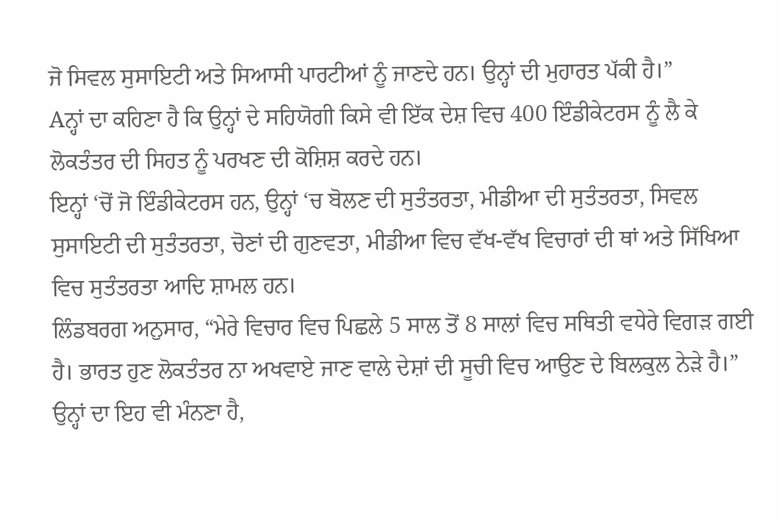ਜੋ ਸਿਵਲ ਸੁਸਾਇਟੀ ਅਤੇ ਸਿਆਸੀ ਪਾਰਟੀਆਂ ਨੂੰ ਜਾਣਦੇ ਹਨ। ਉਨ੍ਹਾਂ ਦੀ ਮੁਹਾਰਤ ਪੱਕੀ ਹੈ।”
Aਨ੍ਹਾਂ ਦਾ ਕਹਿਣਾ ਹੈ ਕਿ ਉਨ੍ਹਾਂ ਦੇ ਸਹਿਯੋਗੀ ਕਿਸੇ ਵੀ ਇੱਕ ਦੇਸ਼ ਵਿਚ 400 ਇੰਡੀਕੇਟਰਸ ਨੂੰ ਲੈ ਕੇ ਲੋਕਤੰਤਰ ਦੀ ਸਿਹਤ ਨੂੰ ਪਰਖਣ ਦੀ ਕੋਸ਼ਿਸ਼ ਕਰਦੇ ਹਨ।
ਇਨ੍ਹਾਂ ‘ਚੋਂ ਜੋ ਇੰਡੀਕੇਟਰਸ ਹਨ, ਉਨ੍ਹਾਂ ‘ਚ ਬੋਲਣ ਦੀ ਸੁਤੰਤਰਤਾ, ਮੀਡੀਆ ਦੀ ਸੁਤੰਤਰਤਾ, ਸਿਵਲ ਸੁਸਾਇਟੀ ਦੀ ਸੁਤੰਤਰਤਾ, ਚੋਣਾਂ ਦੀ ਗੁਣਵਤਾ, ਮੀਡੀਆ ਵਿਚ ਵੱਖ-ਵੱਖ ਵਿਚਾਰਾਂ ਦੀ ਥਾਂ ਅਤੇ ਸਿੱਖਿਆ ਵਿਚ ਸੁਤੰਤਰਤਾ ਆਦਿ ਸ਼ਾਮਲ ਹਨ।
ਲਿੰਡਬਰਗ ਅਨੁਸਾਰ, “ਮੇਰੇ ਵਿਚਾਰ ਵਿਚ ਪਿਛਲੇ 5 ਸਾਲ ਤੋਂ 8 ਸਾਲਾਂ ਵਿਚ ਸਥਿਤੀ ਵਧੇਰੇ ਵਿਗੜ ਗਈ ਹੈ। ਭਾਰਤ ਹੁਣ ਲੋਕਤੰਤਰ ਨਾ ਅਖਵਾਏ ਜਾਣ ਵਾਲੇ ਦੇਸ਼ਾਂ ਦੀ ਸੂਚੀ ਵਿਚ ਆਉਣ ਦੇ ਬਿਲਕੁਲ ਨੇੜੇ ਹੈ।” ਉਨ੍ਹਾਂ ਦਾ ਇਹ ਵੀ ਮੰਨਣਾ ਹੈ,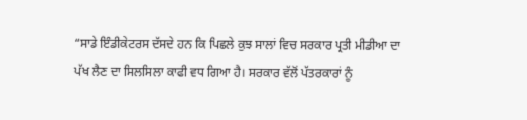“ਸਾਡੇ ਇੰਡੀਕੇਟਰਸ ਦੱਸਦੇ ਹਨ ਕਿ ਪਿਛਲੇ ਕੁਝ ਸਾਲਾਂ ਵਿਚ ਸਰਕਾਰ ਪ੍ਰਤੀ ਮੀਡੀਆ ਦਾ ਪੱਖ ਲੈਣ ਦਾ ਸਿਲਸਿਲਾ ਕਾਫੀ ਵਧ ਗਿਆ ਹੈ। ਸਰਕਾਰ ਵੱਲੋਂ ਪੱਤਰਕਾਰਾਂ ਨੂੰ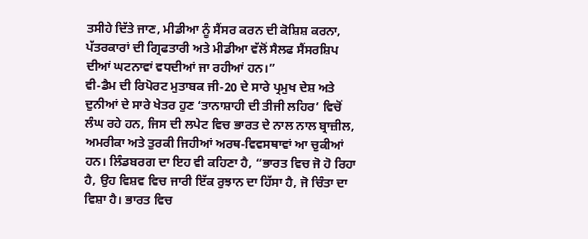ਤਸੀਹੇ ਦਿੱਤੇ ਜਾਣ, ਮੀਡੀਆ ਨੂੰ ਸੈਂਸਰ ਕਰਨ ਦੀ ਕੋਸ਼ਿਸ਼ ਕਰਨਾ, ਪੱਤਰਕਾਰਾਂ ਦੀ ਗ੍ਰਿਫਤਾਰੀ ਅਤੇ ਮੀਡੀਆ ਵੱਲੋਂ ਸੈਲਫ ਸੈਂਸਰਸ਼ਿਪ ਦੀਆਂ ਘਟਨਾਵਾਂ ਵਧਦੀਆਂ ਜਾ ਰਹੀਆਂ ਹਨ।”
ਵੀ-ਡੈਮ ਦੀ ਰਿਪੋਰਟ ਮੁਤਾਬਕ ਜੀ-20 ਦੇ ਸਾਰੇ ਪ੍ਰਮੁਖ ਦੇਸ਼ ਅਤੇ ਦੁਨੀਆਂ ਦੇ ਸਾਰੇ ਖੇਤਰ ਹੁਣ ‘ਤਾਨਾਸ਼ਾਹੀ ਦੀ ਤੀਜੀ ਲਹਿਰ’ ਵਿਚੋਂ ਲੰਘ ਰਹੇ ਹਨ, ਜਿਸ ਦੀ ਲਪੇਟ ਵਿਚ ਭਾਰਤ ਦੇ ਨਾਲ ਨਾਲ ਬ੍ਰਾਜ਼ੀਲ, ਅਮਰੀਕਾ ਅਤੇ ਤੁਰਕੀ ਜਿਹੀਆਂ ਅਰਥ-ਵਿਵਸਥਾਵਾਂ ਆ ਚੁਕੀਆਂ ਹਨ। ਲਿੰਡਬਰਗ ਦਾ ਇਹ ਵੀ ਕਹਿਣਾ ਹੈ, “ਭਾਰਤ ਵਿਚ ਜੋ ਹੋ ਰਿਹਾ ਹੈ, ਉਹ ਵਿਸ਼ਵ ਵਿਚ ਜਾਰੀ ਇੱਕ ਰੁਝਾਨ ਦਾ ਹਿੱਸਾ ਹੈ, ਜੋ ਚਿੰਤਾ ਦਾ ਵਿਸ਼ਾ ਹੈ। ਭਾਰਤ ਵਿਚ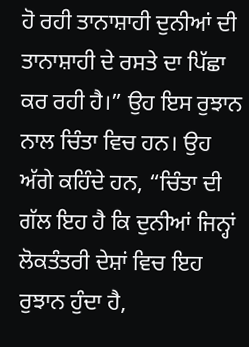ਹੋ ਰਹੀ ਤਾਨਾਸ਼ਾਹੀ ਦੁਨੀਆਂ ਦੀ ਤਾਨਾਸ਼ਾਹੀ ਦੇ ਰਸਤੇ ਦਾ ਪਿੱਛਾ ਕਰ ਰਹੀ ਹੈ।” ਉਹ ਇਸ ਰੁਝਾਨ ਨਾਲ ਚਿੰਤਾ ਵਿਚ ਹਨ। ਉਹ ਅੱਗੇ ਕਹਿੰਦੇ ਹਨ, “ਚਿੰਤਾ ਦੀ ਗੱਲ ਇਹ ਹੈ ਕਿ ਦੁਨੀਆਂ ਜਿਨ੍ਹਾਂ ਲੋਕਤੰਤਰੀ ਦੇਸ਼ਾਂ ਵਿਚ ਇਹ ਰੁਝਾਨ ਹੁੰਦਾ ਹੈ,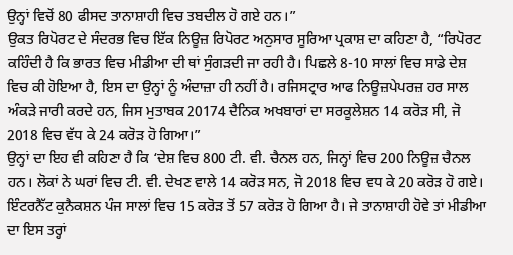ਉਨ੍ਹਾਂ ਵਿਚੋਂ 80 ਫੀਸਦ ਤਾਨਾਸ਼ਾਹੀ ਵਿਚ ਤਬਦੀਲ ਹੋ ਗਏ ਹਨ।”
ਉਕਤ ਰਿਪੋਰਟ ਦੇ ਸੰਦਰਭ ਵਿਚ ਇੱਕ ਨਿਊਜ਼ ਰਿਪੋਰਟ ਅਨੁਸਾਰ ਸੂਰਿਆ ਪ੍ਰਕਾਸ਼ ਦਾ ਕਹਿਣਾ ਹੈ, “ਰਿਪੋਰਟ ਕਹਿੰਦੀ ਹੈ ਕਿ ਭਾਰਤ ਵਿਚ ਮੀਡੀਆ ਦੀ ਥਾਂ ਸੁੰਗੜਦੀ ਜਾ ਰਹੀ ਹੈ। ਪਿਛਲੇ 8-10 ਸਾਲਾਂ ਵਿਚ ਸਾਡੇ ਦੇਸ਼ ਵਿਚ ਕੀ ਹੋਇਆ ਹੈ, ਇਸ ਦਾ ਉਨ੍ਹਾਂ ਨੂੰ ਅੰਦਾਜ਼ਾ ਹੀ ਨਹੀਂ ਹੈ। ਰਜਿਸਟ੍ਰਾਰ ਆਫ ਨਿਊਜ਼ਪੇਪਰਜ਼ ਹਰ ਸਾਲ ਅੰਕੜੇ ਜਾਰੀ ਕਰਦੇ ਹਨ, ਜਿਸ ਮੁਤਾਬਕ 20174 ਦੈਨਿਕ ਅਖਬਾਰਾਂ ਦਾ ਸਰਕੂਲੇਸ਼ਨ 14 ਕਰੋੜ ਸੀ, ਜੋ 2018 ਵਿਚ ਵੱਧ ਕੇ 24 ਕਰੋੜ ਹੋ ਗਿਆ।”
ਉਨ੍ਹਾਂ ਦਾ ਇਹ ਵੀ ਕਹਿਣਾ ਹੈ ਕਿ ‘ਦੇਸ਼ ਵਿਚ 800 ਟੀ. ਵੀ. ਚੈਨਲ ਹਨ, ਜਿਨ੍ਹਾਂ ਵਿਚ 200 ਨਿਊਜ਼ ਚੈਨਲ ਹਨ। ਲੋਕਾਂ ਨੇ ਘਰਾਂ ਵਿਚ ਟੀ. ਵੀ. ਦੇਖਣ ਵਾਲੇ 14 ਕਰੋੜ ਸਨ, ਜੋ 2018 ਵਿਚ ਵਧ ਕੇ 20 ਕਰੋੜ ਹੋ ਗਏ। ਇੰਟਰਨੈੱਟ ਕੁਨੈਕਸ਼ਨ ਪੰਜ ਸਾਲਾਂ ਵਿਚ 15 ਕਰੋੜ ਤੋਂ 57 ਕਰੋੜ ਹੋ ਗਿਆ ਹੈ। ਜੇ ਤਾਨਾਸ਼ਾਹੀ ਹੋਵੇ ਤਾਂ ਮੀਡੀਆ ਦਾ ਇਸ ਤਰ੍ਹਾਂ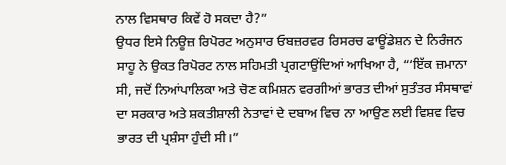ਨਾਲ ਵਿਸਥਾਰ ਕਿਵੇਂ ਹੋ ਸਕਦਾ ਹੈ?”
ਉਧਰ ਇਸੇ ਨਿਊਜ਼ ਰਿਪੋਰਟ ਅਨੁਸਾਰ ਓਬਜ਼ਰਵਰ ਰਿਸਰਚ ਫਾਊਂਡੇਸ਼ਨ ਦੇ ਨਿਰੰਜਨ ਸਾਹੂ ਨੇ ਉਕਤ ਰਿਪੋਰਟ ਨਾਲ ਸਹਿਮਤੀ ਪ੍ਰਗਟਾਉਂਦਿਆਂ ਆਖਿਆ ਹੈ, “‘ਇੱਕ ਜ਼ਮਾਨਾ ਸੀ, ਜਦੋਂ ਨਿਆਂਪਾਲਿਕਾ ਅਤੇ ਚੋਣ ਕਮਿਸ਼ਨ ਵਰਗੀਆਂ ਭਾਰਤ ਦੀਆਂ ਸੁਤੰਤਰ ਸੰਸਥਾਵਾਂ ਦਾ ਸਰਕਾਰ ਅਤੇ ਸ਼ਕਤੀਸ਼ਾਲੀ ਨੇਤਾਵਾਂ ਦੇ ਦਬਾਅ ਵਿਚ ਨਾ ਆਉਣ ਲਈ ਵਿਸ਼ਵ ਵਿਚ ਭਾਰਤ ਦੀ ਪ੍ਰਸ਼ੰਸਾ ਹੁੰਦੀ ਸੀ।”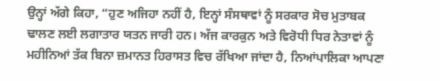ਉਨ੍ਹਾਂ ਅੱਗੇ ਕਿਹਾ, “ਹੁਣ ਅਜਿਹਾ ਨਹੀਂ ਹੈ, ਇਨ੍ਹਾਂ ਸੰਸਥਾਵਾਂ ਨੂੰ ਸਰਕਾਰ ਸੋਚ ਮੁਤਾਬਕ ਢਾਲਣ ਲਈ ਲਗਾਤਾਰ ਯਤਨ ਜਾਰੀ ਹਨ। ਅੱਜ ਕਾਰਕੁਨ ਅਤੇ ਵਿਰੋਧੀ ਧਿਰ ਨੇਤਾਵਾਂ ਨੂੰ ਮਹੀਨਿਆਂ ਤੱਕ ਬਿਨਾ ਜ਼ਮਾਨਤ ਹਿਰਾਸਤ ਵਿਚ ਰੱਖਿਆ ਜਾਂਦਾ ਹੈ, ਨਿਆਂਪਾਲਿਕਾ ਆਪਣਾ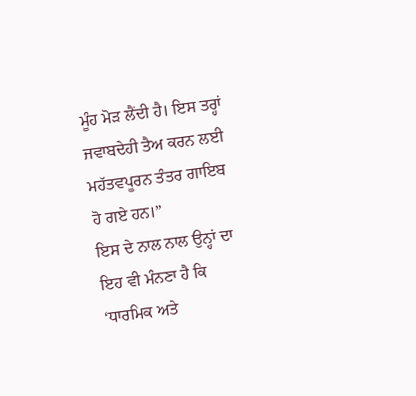ਮੂੰਹ ਮੋੜ ਲੈਂਦੀ ਹੈ। ਇਸ ਤਰ੍ਹਾਂ ਜਵਾਬਦੇਹੀ ਤੈਅ ਕਰਨ ਲਈ ਮਹੱਤਵਪੂਰਨ ਤੰਤਰ ਗਾਇਬ ਹੋ ਗਏ ਹਨ।”
ਇਸ ਦੇ ਨਾਲ ਨਾਲ ਉਨ੍ਹਾਂ ਦਾ ਇਹ ਵੀ ਮੰਨਣਾ ਹੈ ਕਿ ‘ਧਾਰਮਿਕ ਅਤੇ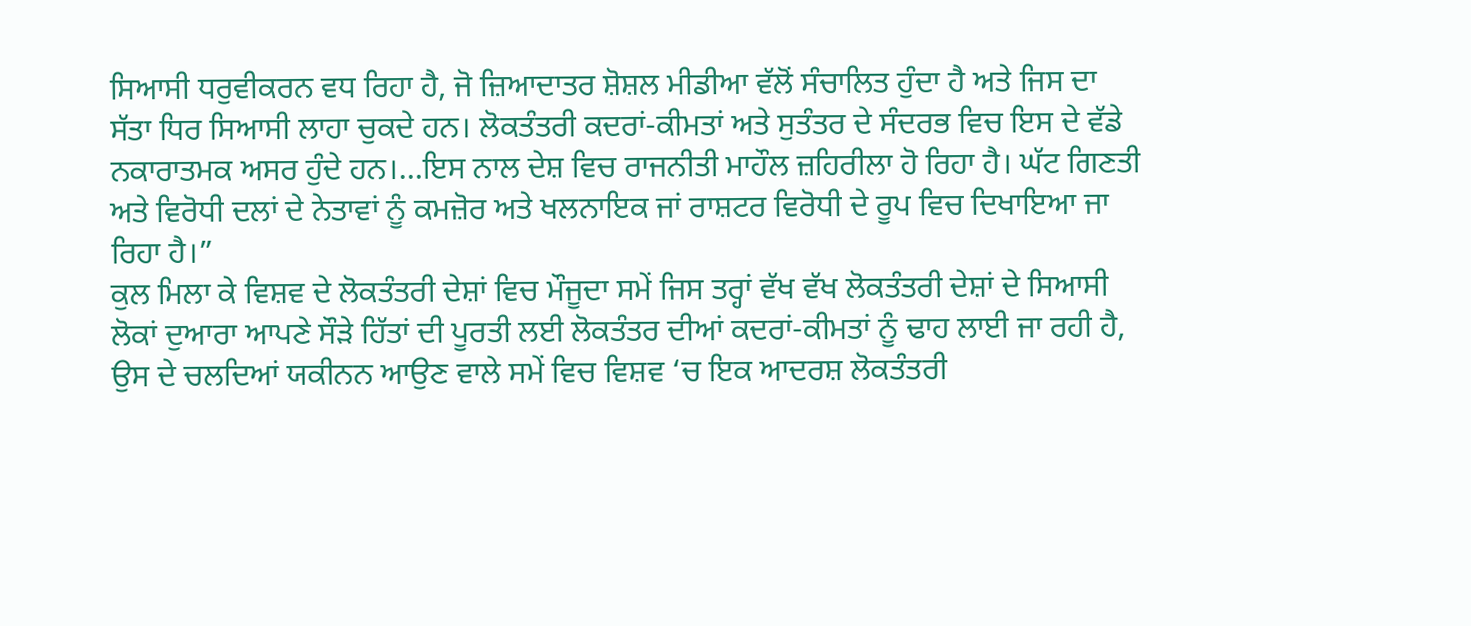ਸਿਆਸੀ ਧਰੁਵੀਕਰਨ ਵਧ ਰਿਹਾ ਹੈ, ਜੋ ਜ਼ਿਆਦਾਤਰ ਸ਼ੋਸ਼ਲ ਮੀਡੀਆ ਵੱਲੋਂ ਸੰਚਾਲਿਤ ਹੁੰਦਾ ਹੈ ਅਤੇ ਜਿਸ ਦਾ ਸੱਤਾ ਧਿਰ ਸਿਆਸੀ ਲਾਹਾ ਚੁਕਦੇ ਹਨ। ਲੋਕਤੰਤਰੀ ਕਦਰਾਂ-ਕੀਮਤਾਂ ਅਤੇ ਸੁਤੰਤਰ ਦੇ ਸੰਦਰਭ ਵਿਚ ਇਸ ਦੇ ਵੱਡੇ ਨਕਾਰਾਤਮਕ ਅਸਰ ਹੁੰਦੇ ਹਨ।…ਇਸ ਨਾਲ ਦੇਸ਼ ਵਿਚ ਰਾਜਨੀਤੀ ਮਾਹੌਲ ਜ਼ਹਿਰੀਲਾ ਹੋ ਰਿਹਾ ਹੈ। ਘੱਟ ਗਿਣਤੀ ਅਤੇ ਵਿਰੋਧੀ ਦਲਾਂ ਦੇ ਨੇਤਾਵਾਂ ਨੂੰ ਕਮਜ਼ੋਰ ਅਤੇ ਖਲਨਾਇਕ ਜਾਂ ਰਾਸ਼ਟਰ ਵਿਰੋਧੀ ਦੇ ਰੂਪ ਵਿਚ ਦਿਖਾਇਆ ਜਾ ਰਿਹਾ ਹੈ।”
ਕੁਲ ਮਿਲਾ ਕੇ ਵਿਸ਼ਵ ਦੇ ਲੋਕਤੰਤਰੀ ਦੇਸ਼ਾਂ ਵਿਚ ਮੌਜੂਦਾ ਸਮੇਂ ਜਿਸ ਤਰ੍ਹਾਂ ਵੱਖ ਵੱਖ ਲੋਕਤੰਤਰੀ ਦੇਸ਼ਾਂ ਦੇ ਸਿਆਸੀ ਲੋਕਾਂ ਦੁਆਰਾ ਆਪਣੇ ਸੌੜੇ ਹਿੱਤਾਂ ਦੀ ਪੂਰਤੀ ਲਈ ਲੋਕਤੰਤਰ ਦੀਆਂ ਕਦਰਾਂ-ਕੀਮਤਾਂ ਨੂੰ ਢਾਹ ਲਾਈ ਜਾ ਰਹੀ ਹੈ, ਉਸ ਦੇ ਚਲਦਿਆਂ ਯਕੀਨਨ ਆਉਣ ਵਾਲੇ ਸਮੇਂ ਵਿਚ ਵਿਸ਼ਵ ‘ਚ ਇਕ ਆਦਰਸ਼ ਲੋਕਤੰਤਰੀ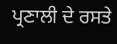ਪ੍ਰਣਾਲੀ ਦੇ ਰਸਤੇ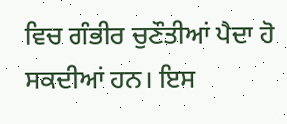ਵਿਚ ਗੰਭੀਰ ਚੁਣੌਤੀਆਂ ਪੈਦਾ ਹੋ ਸਕਦੀਆਂ ਹਨ। ਇਸ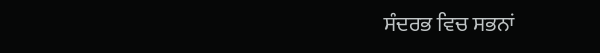ਸੰਦਰਭ ਵਿਚ ਸਭਨਾਂ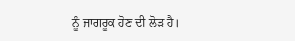ਨੂੰ ਜਾਗਰੂਕ ਹੋਣ ਦੀ ਲੋੜ ਹੈ।